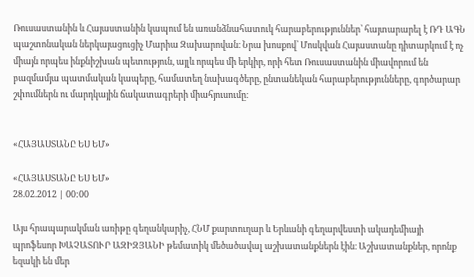Ռուսաստանին և Հայաստանին կապում են առանձնահատուկ հարաբերություններ՝ հայտարարել է ՌԴ ԱԳՆ պաշտոնական ներկայացուցիչ Մարիա Զախարովան։ Նրա խոսքով՝ Մոսկվան Հայաստանը դիտարկում է ոչ միայն որպես ինքնիշխան պետություն, այլև որպես մի երկիր, որի հետ Ռուսաստանին միավորում են բազմամյա պատմական կապերը, համատեղ նախագծերը, ընտանեկան հարաբերությունները, գործարար շփումներն ու մարդկային ճակատագրերի միահյուսումը։


«ՀԱՅԱՍՏԱՆԸ ԵՍ ԵՄ»

«ՀԱՅԱՍՏԱՆԸ ԵՍ ԵՄ»
28.02.2012 | 00:00

Այս հրապարակման առիթը գեղանկարիչ, ՀՆՄ քարտուղար և Երևանի գեղարվեստի ակադեմիայի պրոֆեսոր ԽԱՉԱՏՈՒՐ ԱԶԻԶՅԱՆԻ թեմատիկ մեծածավալ աշխատանքներն էին։ Աշխատանքներ, որոնք եզակի են մեր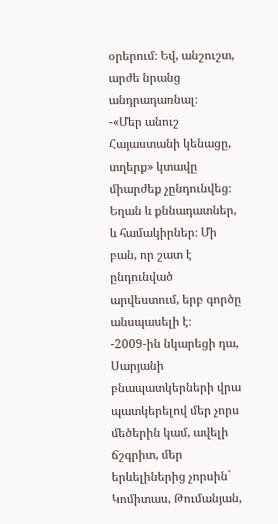օրերում։ Եվ, անշուշտ, արժե նրանց անդրադառնալ։
-«Մեր անուշ Հայաստանի կենացը, տղերք» կտավը միարժեք չընդունվեց։ Եղան և քննադատներ, և համակիրներ։ Մի բան, որ շատ է ընդունված արվեստում, երբ գործը անսպասելի է։
-2009-ին նկարեցի դա, Սարյանի բնապատկերների վրա պատկերելով մեր չորս մեծերին կամ, ավելի ճշգրիտ, մեր երևելիներից չորսին` Կոմիտաս, Թումանյան,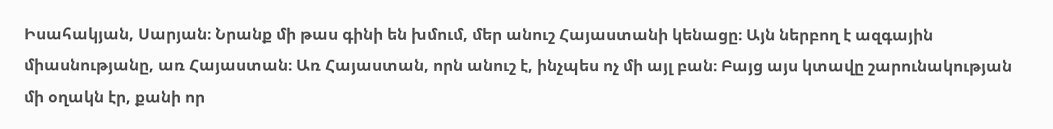Իսահակյան, Սարյան։ Նրանք մի թաս գինի են խմում, մեր անուշ Հայաստանի կենացը։ Այն ներբող է ազգային միասնությանը, առ Հայաստան։ Առ Հայաստան, որն անուշ է, ինչպես ոչ մի այլ բան։ Բայց այս կտավը շարունակության մի օղակն էր, քանի որ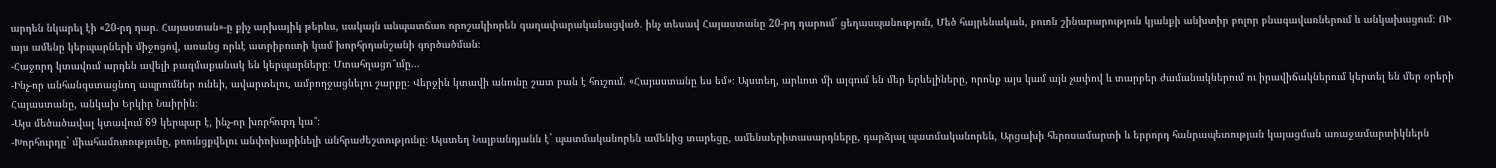արդեն նկարել էի «20-րդ դար. Հայաստան»-ը քիչ արխայիկ թերևս, սակայն անպատճառ որոշակիորեն գաղափարականացված. ինչ տեսավ Հայաստանը 20-րդ դարում` ցեղասպանություն, Մեծ հայրենական, բուռն շինարարություն կյանքի անխտիր բոլոր բնագավառներում և անկախացում։ ՈՒ այս ամենը կերպարների միջոցով, առանց որևէ ատրիբուտի կամ խորհրդանշանի գործածման։
-Հաջորդ կտավում արդեն ավելի բազմաքանակ են կերպարները։ Մտահղացո՞ւմը...
-Ինչ-որ անհանգստացնող ապրումներ ունեի, ավարտելու, ամբողջացնելու շարքը։ Վերջին կտավի անունը շատ բան է հուշում. «Հայաստանը ես եմ»։ Այստեղ, արևոտ մի այգում են մեր երևելիները, որոնք այս կամ այն չափով և տարբեր ժամանակներում ու իրավիճակներում կերտել են մեր օրերի Հայաստանը, անկախ Երկիր Նաիրին։
-Այս մեծածավալ կտավում 69 կերպար է, ինչ-որ խորհուրդ կա՞։
-Խորհուրդը` միահամուռությունը, բռունցքվելու անփոխարինելի անհրաժեշտությունը։ Այստեղ Նալբանդյանն է` պատմականորեն ամենից տարեցը, ամենաերիտասարդները, դարձյալ պատմականորեն, Արցախի հերոսամարտի և երրորդ հանրապետության կայացման առաջամարտիկներն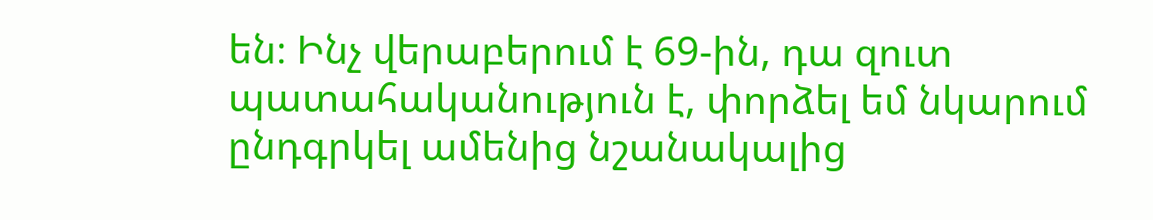են։ Ինչ վերաբերում է 69-ին, դա զուտ պատահականություն է, փորձել եմ նկարում ընդգրկել ամենից նշանակալից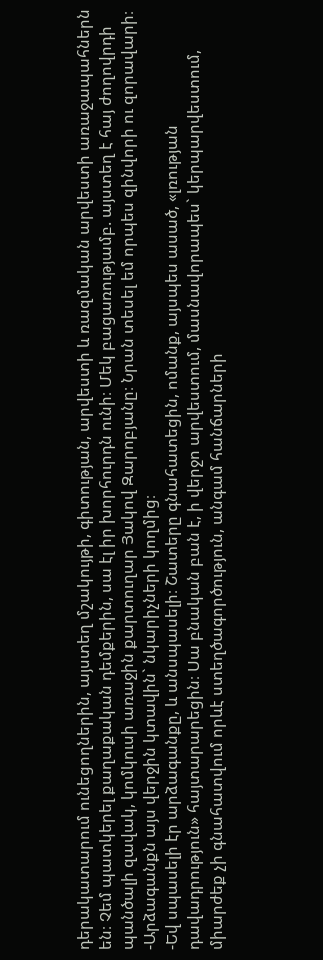դերակատարում ունեցողներին, այստեղ մշակույթի, գիտության, արվեստի և ռազմական արվեստի առաջապահներն են։ Չեմ պատկերել քաղաքական դեմքերին, սա էլ իր խորհուրդն ունի։ Մեկ բացառությամբ. այստեղ է հայ ժողովրդի պանծալի զավակ, կոմկուսի առաջին քարտուղար Յակով Զարոբյանը։ Նրան տեսել եմ որպես զինվորի ու զորավարի։
-Արձագանքն այս վերջին կտավին` նկարիչների կողմից։
-Եվ սպասելի էր արձագանքը, և անսպասելի։ Շատերը գնահատեցին, ոմանք, այսպես ասած, «լռության դավադրություն» հայտարարեցին։ Սա բնական բան է, ի վերջո արվեստում, մասնավորապես` կերպարվեստում, միարժեք չի գնահատվում որևէ ստեղծագործություն, անգամ հանճարների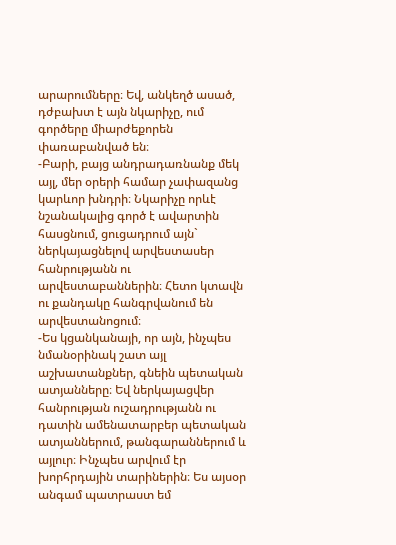արարումները։ Եվ, անկեղծ ասած, դժբախտ է այն նկարիչը, ում գործերը միարժեքորեն փառաբանված են։
-Բարի, բայց անդրադառնանք մեկ այլ, մեր օրերի համար չափազանց կարևոր խնդրի։ Նկարիչը որևէ նշանակալից գործ է ավարտին հասցնում, ցուցադրում այն` ներկայացնելով արվեստասեր հանրությանն ու արվեստաբաններին։ Հետո կտավն ու քանդակը հանգրվանում են արվեստանոցում։
-Ես կցանկանայի, որ այն, ինչպես նմանօրինակ շատ այլ աշխատանքներ, գնեին պետական ատյանները։ Եվ ներկայացվեր հանրության ուշադրությանն ու դատին ամենատարբեր պետական ատյաններում, թանգարաններում և այլուր։ Ինչպես արվում էր խորհրդային տարիներին։ Ես այսօր անգամ պատրաստ եմ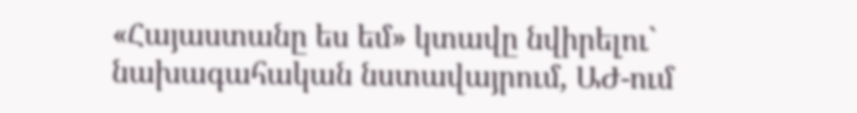«Հայաստանը ես եմ» կտավը նվիրելու` նախագահական նստավայրում, ԱԺ-ում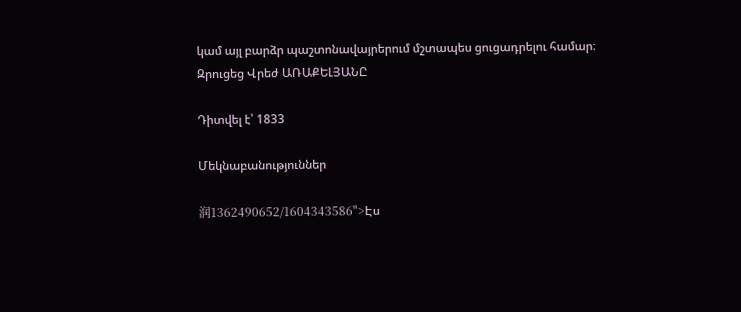կամ այլ բարձր պաշտոնավայրերում մշտապես ցուցադրելու համար։
Զրուցեց Վրեժ ԱՌԱՔԵԼՅԱՆԸ

Դիտվել է՝ 1833

Մեկնաբանություններ

润1362490652/1604343586">Էս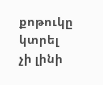քոթուկը կտրել չի լինի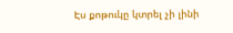Էս քոթուկը կտրել չի լինի